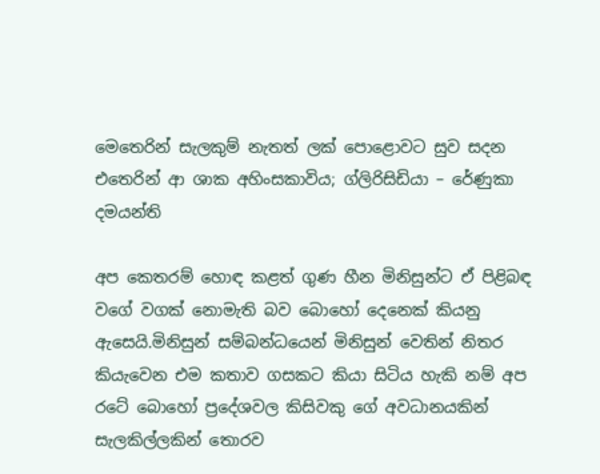මෙතෙරින් සැලකුම් නැතත් ලක් පොළොවට සුව සදන එතෙරින් ආ ශාක අහිංසකාවිය; ග්ලිරිසිඩියා – රේණුකා දමයන්ති

අප කෙතරම් හොඳ කළත් ගුණ හීන මිනිසුන්ට ඒ පිළිබඳ වගේ වගක් නොමැති බව බොහෝ දෙනෙක් කියනු ඇසෙයි.මිනිසුන් සම්බන්ධයෙන් මිනිසුන් වෙතින් නිතර කියැවෙන එම කතාව ගසකට කියා සිටිය හැකි නම් අප රටේ බොහෝ ප්‍රදේශවල කිසිවකු ගේ අවධානයකින් සැලකිල්ලකින් තොරව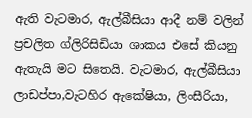ඇති වැටමාර, ඇල්බීසියා ආදී නම් වලින් ප්‍රචලිත ග්ලිරිසිඩියා ශාකය එසේ කියනු ඇතැයි මට සිතෙයි. වැටමාර, ඇල්බීසියා ලාඩප්පා,වැටහිර ඇකේෂියා, ලිංසීරියා,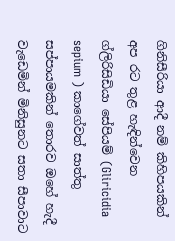ගිනිසීරියා ආදී නම් කිහිපයකින් අප රට තුළ හැඳින්වෙන ග්ලිරිසිඩියා සේපියම් (Gliricidia sepium ) කාගේවත් සාත්තු සප්පායමකින් තොරව ඔහේ හැදී වැඩෙමින් මිනිසුනට සතා සීපාවාට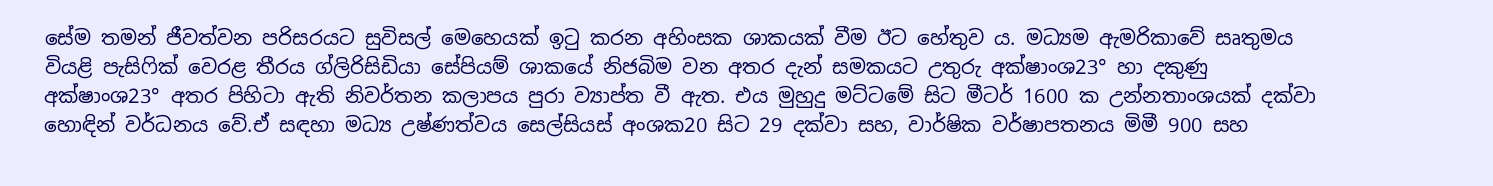සේම තමන් ජීවත්වන පරිසරයට සුවිසල් මෙහෙයක් ඉටු කරන අහිංසක ශාකයක් වීම ඊට හේතුව ය. මධ්‍යම ඇමරිකාවේ සෘතුමය වියළි පැසිෆික් වෙරළ තීරය ග්ලිරිසිඩියා සේපියම් ශාකයේ නිජබිම වන අතර දැන් සමකයට උතුරු අක්ෂාංශ23° හා දකුණු අක්ෂාංශ23° අතර පිහිටා ඇති නිවර්තන කලාපය පුරා ව්‍යාප්ත වී ඇත. එය මුහුදු මට්ටමේ සිට මීටර් 1600 ක උන්නතාංශයක් දක්වා හොඳින් වර්ධනය වේ.ඒ සඳහා මධ්‍ය උෂ්ණත්වය සෙල්සියස් අංශක20 සිට 29 දක්වා සහ, වාර්ෂික වර්ෂාපතනය මිමී 900 සහ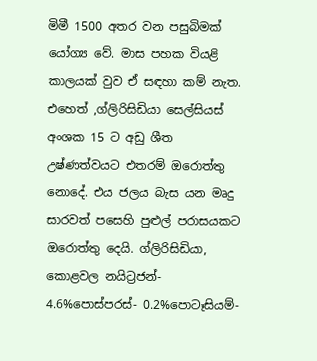මිමී 1500 අතර වන පසුබිමක් යෝග්‍ය වේ. මාස පහක වියළි කාලයක් වුව ඒ සඳහා කම් නැත. එහෙත් ,ග්ලිරිසිඩියා සෙල්සියස් අංශක 15 ට අඩු ශීත උෂ්ණත්වයට එතරම් ඔරොත්තු නොදේ. එය ජලය බැස යන මෘදු සාරවත් පසෙහි පුළුල් පරාසයකට ඔරොත්තු දෙයි. ග්ලිරිසිඩියා, කොළවල නයිට්‍රජන්- 4.6%පොස්පරස්- 0.2%පොටෑසියම්-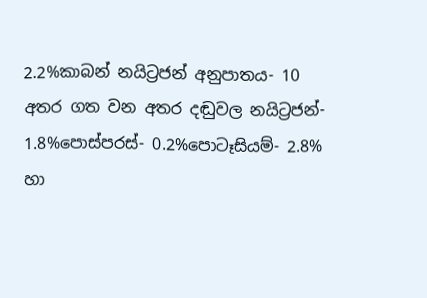2.2%කාබන් නයිට්‍රජන් අනුපාතය- 10 අතර ගත වන අතර දඬුවල නයිට්‍රජන්- 1.8%පොස්පරස්- 0.2%පොටෑසියම්- 2.8% හා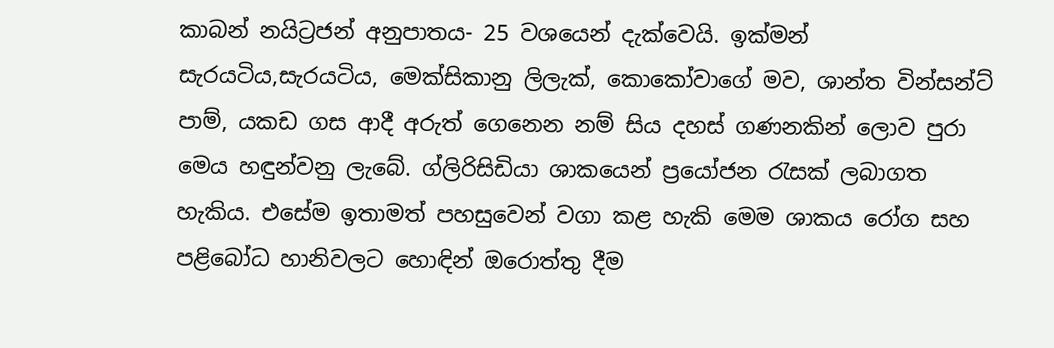කාබන් නයිට්‍රජන් අනුපාතය- 25 වශයෙන් දැක්වෙයි. ඉක්මන් සැරයටිය,සැරයටිය, මෙක්සිකානු ලිලැක්, කොකෝවාගේ මව, ශාන්ත වින්සන්ට් පාම්, යකඩ ගස ආදී අරුත් ගෙනෙන නම් සිය දහස් ගණනකින් ලොව පුරා මෙය හඳුන්වනු ලැබේ. ග්ලිරිසිඩියා ශාකයෙන් ප්‍රයෝජන රැසක් ලබාගත හැකිය. එසේම ඉතාමත් පහසුවෙන් වගා කළ හැකි මෙම ශාකය රෝග සහ පළිබෝධ හානිවලට හොඳින් ඔරොත්තු දීම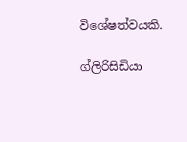විශේෂත්වයකි.

ග්ලිරිසිඩියා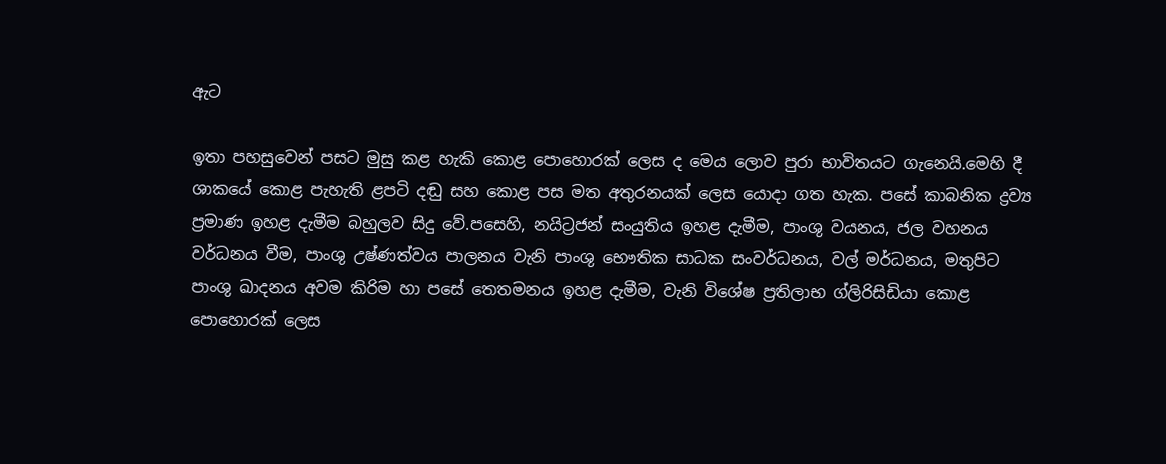ඇට

ඉතා පහසුවෙන් පසට මුසු කළ හැකි කොළ පොහොරක් ලෙස ද මෙය ලොව පුරා භාවිතයට ගැනෙයි.මෙහි දී ශාකයේ කොළ පැහැති ළපටි දඬු සහ කොළ පස මත අතුරනයක් ලෙස යොදා ගත හැක. පසේ කාබනික ද්‍රව්‍ය ප්‍රමාණ ඉහළ දැමීම බහුලව සිදු වේ.පසෙහි, නයිට්‍රජන් සංයුතිය ඉහළ දැමීම, පාංශු වයනය, ජල වහනය වර්ධනය වීම, පාංශු උෂ්ණත්වය පාලනය වැනි පාංශු භෞතික සාධක සංවර්ධනය, වල් මර්ධනය, මතුපිට පාංශු ඛාදනය අවම කිරිම හා පසේ තෙතමනය ඉහළ දැමීම, වැනි විශේෂ ප්‍රතිලාභ ග්ලිරිසිඩියා කොළ පොහොරක් ලෙස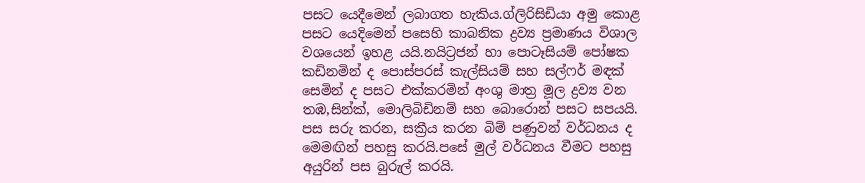පසට යෙදීමෙන් ලබාගත හැකිය.ග්ලිරිසිඩියා අමු කොළ පසට යෙදිමෙන් පසෙහි කාබනික ද්‍රව්‍ය ප්‍රමාණය විශාල වශයෙන් ඉහළ යයි.නයිට්‍රජන් හා පොටෑසියම් පෝෂක කඩිනමින් ද පොස්පරස් කැල්සියම් සහ සල්ෆර් මඳක් සෙමින් ද පසට එක්කරමින් අංශු මාත්‍ර මූල ද්‍රව්‍ය වන තඹ,සින්ක්, මොලිබිඩිනම් සහ බොරොන් පසට සපයයි. පස සරු කරන, සක්‍රීය කරන බිම් පණුවන් වර්ධනය ද මෙමඟින් පහසු කරයි.පසේ මුල් වර්ධනය වීමට පහසු අයුරින් පස බුරුල් කරයි.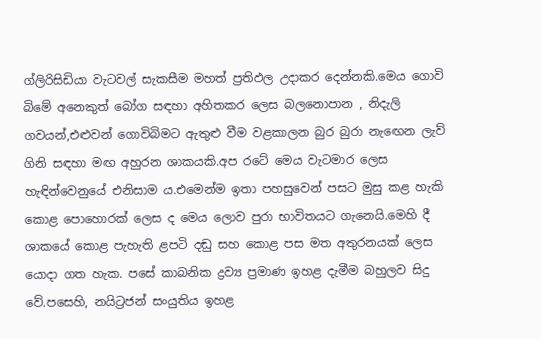ග්ලිරිසිඩියා වැටවල් සැකසීම මහත් ප්‍රතිඵල උදාකර දෙන්නකි.මෙය ගොවි බිමේ අනෙකුත් බෝග සඳහා අහිතකර ලෙස බලනොපාන , නිදැලි ගවයන්,එළුවන් ගොවිබිමට ඇතුළු වීම වළකාලන බුර බුරා නැඟෙන ලැව් ගිනි සඳහා මඟ අහුරන ශාකයකි.අප රටේ මෙය වැටමාර ලෙස හැඳින්වෙනුයේ එනිසාම ය.එමෙන්ම ඉතා පහසුවෙන් පසට මුසු කළ හැකි කොළ පොහොරක් ලෙස ද මෙය ලොව පුරා භාවිතයට ගැනෙයි.මෙහි දී ශාකයේ කොළ පැහැති ළපටි දඬු සහ කොළ පස මත අතුරනයක් ලෙස යොදා ගත හැක. පසේ කාබනික ද්‍රව්‍ය ප්‍රමාණ ඉහළ දැමීම බහුලව සිදු වේ.පසෙහි, නයිට්‍රජන් සංයුතිය ඉහළ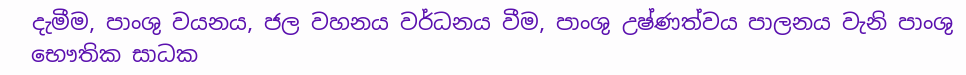දැමීම, පාංශු වයනය, ජල වහනය වර්ධනය වීම, පාංශු උෂ්ණත්වය පාලනය වැනි පාංශු භෞතික සාධක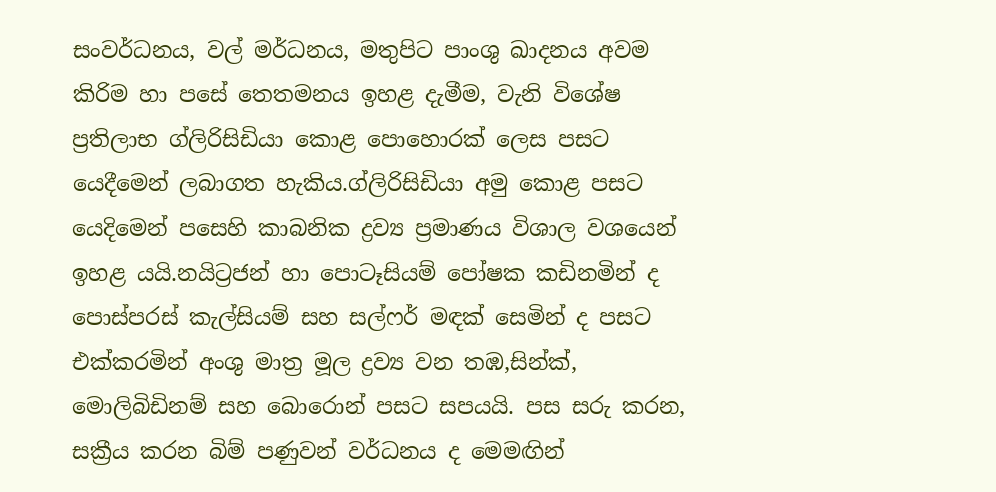සංවර්ධනය, වල් මර්ධනය, මතුපිට පාංශු ඛාදනය අවම කිරිම හා පසේ තෙතමනය ඉහළ දැමීම, වැනි විශේෂ ප්‍රතිලාභ ග්ලිරිසිඩියා කොළ පොහොරක් ලෙස පසට යෙදීමෙන් ලබාගත හැකිය.ග්ලිරිසිඩියා අමු කොළ පසට යෙදිමෙන් පසෙහි කාබනික ද්‍රව්‍ය ප්‍රමාණය විශාල වශයෙන් ඉහළ යයි.නයිට්‍රජන් හා පොටෑසියම් පෝෂක කඩිනමින් ද පොස්පරස් කැල්සියම් සහ සල්ෆර් මඳක් සෙමින් ද පසට එක්කරමින් අංශු මාත්‍ර මූල ද්‍රව්‍ය වන තඹ,සින්ක්, මොලිබිඩිනම් සහ බොරොන් පසට සපයයි. පස සරු කරන, සක්‍රීය කරන බිම් පණුවන් වර්ධනය ද මෙමඟින්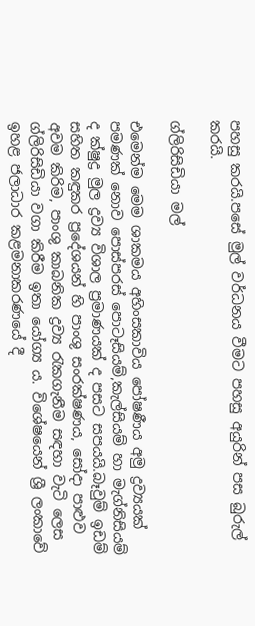පහසු කරයි.පසේ මුල් වර්ධනය වීමට පහසු අයුරින් පස බුරුල් කරයි.

ග්ලිරිසිඩියා මල්

එමෙන්ම මෙම ශාකමය අහිංසකාවිය පෝෂණීය අමු ද්‍රව්‍යයක් පමණක් නොව පොස්පරස් පොටෑසියම්,කැල්සියම් හා මැග්නිසියම් ද ක්ෂුද්‍ර මුල ද්‍රව්‍ය විශාල ප්‍රමාණයක් ද පසට සපයයි.බෑවුම් ඉඩම් සහිත කඳුකර ප්‍රදේශයන් හි පාංශු සංරක්ෂණය, සෝදා පාළුව අවම කිරිම, පාංශු කාබනික ද්‍රව්‍ය රැකගැනීම සඳහා වැටි ලෙස ග්ලිරිසිඩියා වගා කිරීම ඉතා යෝග්‍ය ය. විශේෂයෙන් ශ්‍රී ලංකාවේ ඉහළ ජලාධාර කළමනාකරණයේ දී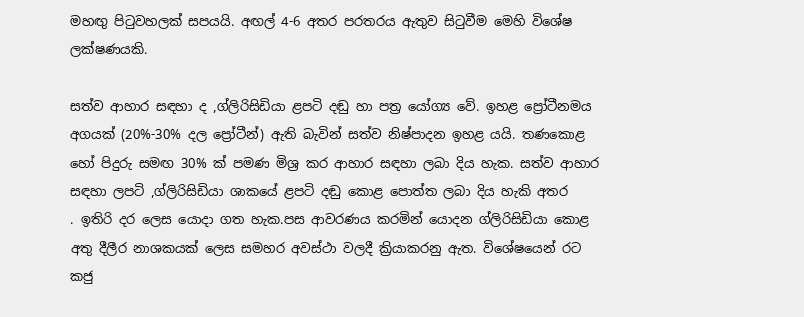මහඟු පිටුවහලක් සපයයි. අඟල් 4-6 අතර පරතරය ඇතුව සිටුවීම මෙහි විශේෂ ලක්ෂණයකි.

සත්ව ආහාර සඳහා ද ,ග්ලිරිසිඩියා ළපටි දඬු හා පත්‍ර යෝග්‍ය වේ. ඉහළ ප්‍රෝටීනමය අගයක් (20%-30% දල ප්‍රෝටීන්) ඇති බැවින් සත්ව නිෂ්පාදන ඉහළ යයි. තණකොළ හෝ පිදුරු සමඟ 30% ක් පමණ මිශ්‍ර කර ආහාර සඳහා ලබා දිය හැක. සත්ව ආහාර සඳහා ලපටි ,ග්ලිරිසිඩියා ශාකයේ ළපටි දඬු කොළ පොත්ත ලබා දිය හැකි අතර
. ඉතිරි දර ලෙස යොදා ගත හැක.පස ආවරණය කරමින් යොදන ග්ලිරිසිඩියා කොළ අතු දීලීර නාශකයක් ලෙස සමහර අවස්ථා වලදී ක්‍රියාකරනු ඇත. විශේෂයෙන් රට කජු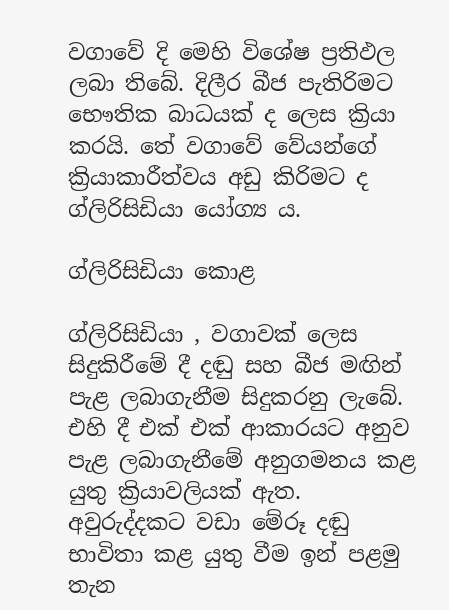වගාවේ දි මෙහි විශේෂ ප්‍රතිඵල ලබා තිබේ. දිලීර බීජ පැතිරිමට භෞතික බාධයක් ද ලෙස ක්‍රියා කරයි. තේ වගාවේ වේයන්ගේ ක්‍රියාකාරීත්වය අඩු කිරිමට ද ග්ලිරිසිඩියා යෝග්‍ය ය.

ග්ලිරිසිඩියා කොළ

ග්ලිරිසිඩියා , වගාවක් ලෙස සිදුකිරීමේ දී දඬු සහ බීජ මඟින් පැළ ලබාගැනීම සිදුකරනු ලැබේ. එහි දී එක් එක් ආකාරයට අනුව පැළ ලබාගැනීමේ අනුගමනය කළ යුතු ක්‍රියාවලියක් ඇත. අවුරුද්දකට වඩා මේරූ දඬු භාවිතා කළ යුතු වීම ඉන් පළමු තැන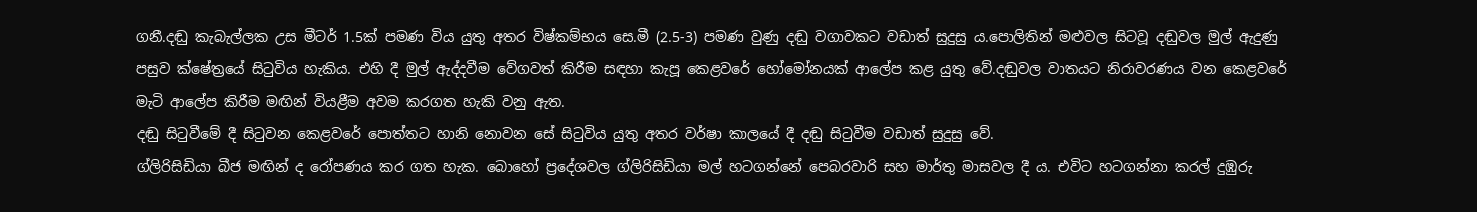ගනී.දඬු කැබැල්ලක උස මීටර් 1.5ක් පමණ විය යුතු අතර විෂ්කම්භය සෙ.මී (2.5-3) පමණ වුණු දඬු වගාවකට වඩාත් සුදුසු ය.පොලිතින් මළුවල සිටවූ දඬුවල මුල් ඇදුණු පසුව ක්ෂේත්‍රයේ සිටුවිය හැකිය. එහි දී මුල් ඇද්දවීම වේගවත් කිරීම සඳහා කැපූ කෙළවරේ හෝමෝනයක් ආලේප කළ යුතු වේ.දඬුවල වාතයට නිරාවරණය වන කෙළවරේ මැටි ආලේප කිරීම මඟින් වියළීම අවම කරගත හැකි වනු ඇත.
දඬු සිටුවීමේ දී සිටුවන කෙළවරේ පොත්තට හානි නොවන සේ සිටුවිය යුතු අතර වර්ෂා කාලයේ දී දඬු සිටුවීම වඩාත් සුදුසු වේ.
ග්ලිරිසිඩියා බීජ මඟින් ද රෝපණය කර ගත හැක. බොහෝ ප්‍රදේශවල ග්ලිරිසිඩියා මල් හටගන්නේ පෙබරවාරි සහ මාර්තු මාසවල දී ය. එවිට හටගන්නා කරල් දුඹුරු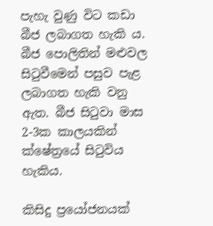පැහැ වුණු විට කඩා බීජ ලබාගත හැකි ය. බීජ පොලිතින් මළුවල සිටුවීමෙන් පසුව පැළ ලබාගත හැකි වනු ඇත. බීජ සිටුවා මාස 2-3ක කාලයකින් ක්ෂේත්‍රයේ සිටුවිය හැකිය.

කිසිදු ප්‍රයෝජනයක්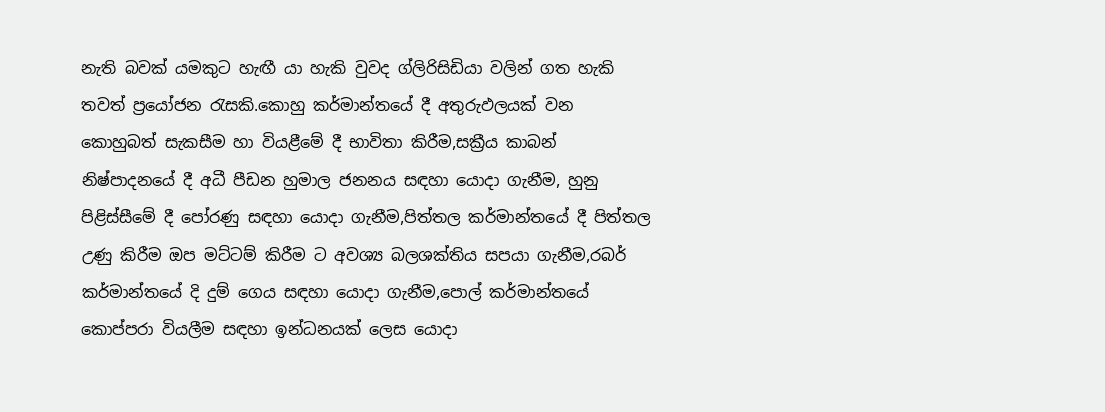නැති බවක් යමකුට හැඟී යා හැකි වුවද ග්ලිරිසිඩියා වලින් ගත හැකි තවත් ප්‍රයෝජන රැසකි.කොහු කර්මාන්තයේ දී අතුරුඵලයක් වන කොහුබත් සැකසීම හා වියළීමේ දී භාවිතා කිරීම,සක්‍රීය කාබන් නිෂ්පාදනයේ දී අධී පීඩන හුමාල ජනනය සඳහා යොදා ගැනීම, හුනු පිළිස්සීමේ දී පෝරණු සඳහා යොදා ගැනීම,පිත්තල කර්මාන්තයේ දී පිත්තල උණු කිරීම ඔප මට්ටම් කිරීම ට අවශ්‍ය බලශක්තිය සපයා ගැනීම,රබර් කර්මාන්තයේ දි දුම් ගෙය සඳහා යොදා ගැනීම,පොල් කර්මාන්තයේ කොප්පරා වියලීම සඳහා ඉන්ධනයක් ලෙස යොදා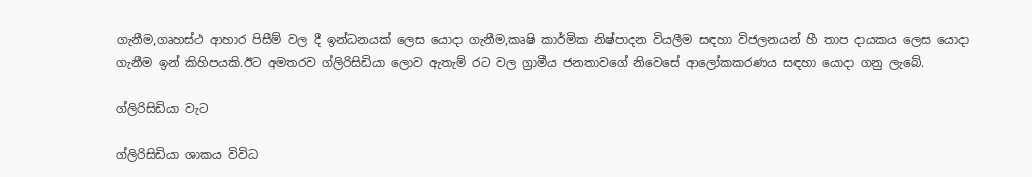ගැනීම,ගෘහස්ථ ආහාර පිසීම් වල දී ඉන්ධනයක් ලෙස යොදා ගැනීම,කෘෂි කාර්මික නිෂ්පාදන වියලීම සඳහා විජලනයන් හී තාප දායකය ලෙස යොදා ගැනීම ඉන් කිහිපයකි.ඊට අමතරව ග්ලිරිසිඩියා ලොව ඇතැම් රට වල ග්‍රාමීය ජනතාවගේ නිවෙසේ ආලෝකකරණය සඳහා යොදා ගනු ලැබේ.

ග්ලිරිසිඩියා වැට

ග්ලිරිසිඩියා ශාකය විවිධ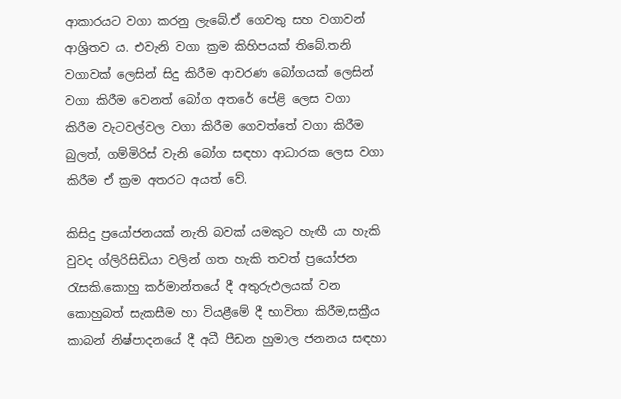ආකාරයට වගා කරනු ලැබේ.ඒ ගෙවතු සහ වගාවන් ආශ්‍රිතව ය. එවැනි වගා ක්‍රම කිහිපයක් තිබේ.තනි වගාවක් ලෙසින් සිදු කිරීම ආවරණ බෝගයක් ලෙසින් වගා කිරීම වෙනත් බෝග අතරේ පේළි ලෙස වගා කිරීම වැටවල්වල වගා කිරීම ගෙවත්තේ වගා කිරීම බුලත්, ගම්මිරිස් වැනි බෝග සඳහා ආධාරක ලෙස වගා කිරීම ඒ ක්‍රම අතරට අයත් වේ.

කිසිදු ප්‍රයෝජනයක් නැති බවක් යමකුට හැඟී යා හැකි වුවද ග්ලිරිසිඩියා වලින් ගත හැකි තවත් ප්‍රයෝජන රැසකි.කොහු කර්මාන්තයේ දී අතුරුඵලයක් වන කොහුබත් සැකසීම හා වියළීමේ දී භාවිතා කිරීම,සක්‍රීය කාබන් නිෂ්පාදනයේ දී අධී පීඩන හුමාල ජනනය සඳහා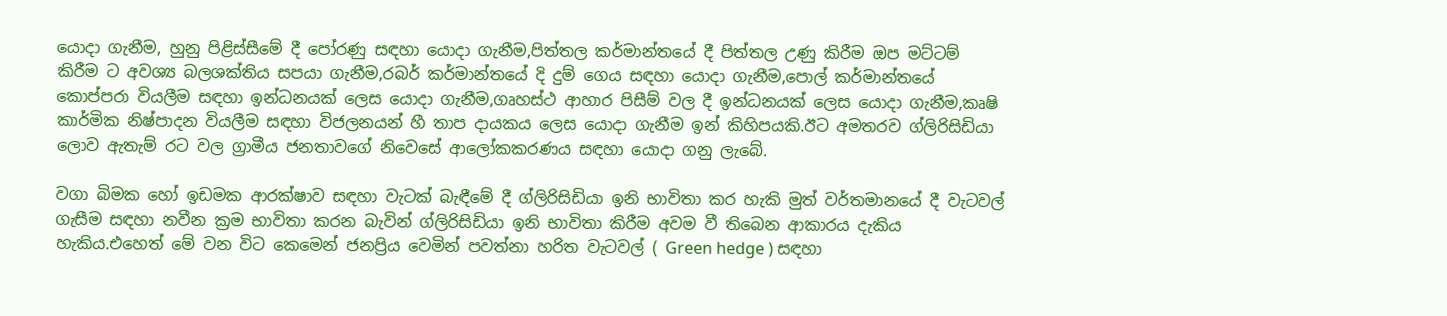යොදා ගැනීම, හුනු පිළිස්සීමේ දී පෝරණු සඳහා යොදා ගැනීම,පිත්තල කර්මාන්තයේ දී පිත්තල උණු කිරීම ඔප මට්ටම් කිරීම ට අවශ්‍ය බලශක්තිය සපයා ගැනීම,රබර් කර්මාන්තයේ දි දුම් ගෙය සඳහා යොදා ගැනීම,පොල් කර්මාන්තයේ කොප්පරා වියලීම සඳහා ඉන්ධනයක් ලෙස යොදා ගැනීම,ගෘහස්ථ ආහාර පිසීම් වල දී ඉන්ධනයක් ලෙස යොදා ගැනීම,කෘෂි කාර්මික නිෂ්පාදන වියලීම සඳහා විජලනයන් හී තාප දායකය ලෙස යොදා ගැනීම ඉන් කිහිපයකි.ඊට අමතරව ග්ලිරිසිඩියා ලොව ඇතැම් රට වල ග්‍රාමීය ජනතාවගේ නිවෙසේ ආලෝකකරණය සඳහා යොදා ගනු ලැබේ.

වගා බිමක හෝ ඉඩමක ආරක්ෂාව සඳහා වැටක් බැඳීමේ දී ග්ලිරිසිඩියා ඉනි භාවිතා කර හැකි මුත් වර්තමානයේ දී වැටවල් ගැසීම සඳහා නවීන ක්‍රම භාවිතා කරන බැවින් ග්ලිරිසිඩියා ඉනි භාවිතා කිරීම අවම වී තිබෙන ආකාරය දැකිය හැකිය.එහෙත් මේ වන විට කෙමෙන් ජනප්‍රිය වෙමින් පවත්නා හරිත වැටවල් ( Green hedge ) සඳහා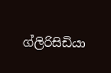ග්ලිරිසිඩියා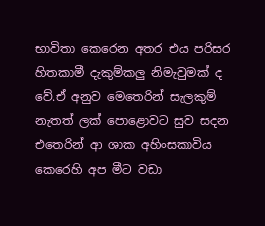භාවිතා කෙරෙන අතර එය පරිසර හිතකාමී දැකුම්කලු නිමැවුමක් ද වේ.ඒ අනුව මෙතෙරින් සැලකුම් නැතත් ලක් පොළොවට සුව සදන එතෙරින් ආ ශාක අහිංසකාවිය කෙරෙහි අප මීට වඩා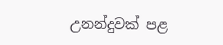උනන්දුවක් පළ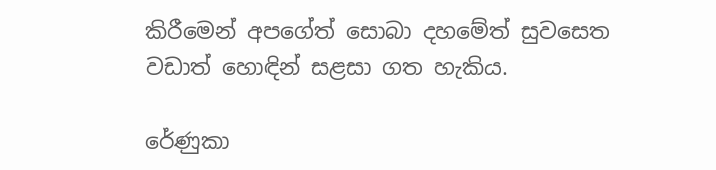කිරීමෙන් අපගේත් සොබා දහමේත් සුවසෙත වඩාත් හොඳින් සළසා ගත හැකිය.

රේණුකා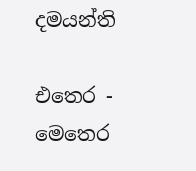දමයන්ති

එතෙර - මෙතෙර